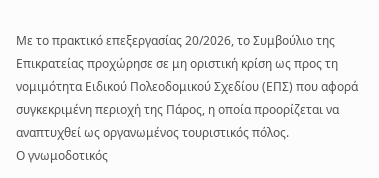Με το πρακτικό επεξεργασίας 20/2026, το Συμβούλιο της Επικρατείας προχώρησε σε μη οριστική κρίση ως προς τη νομιμότητα Ειδικού Πολεοδομικού Σχεδίου (ΕΠΣ) που αφορά συγκεκριμένη περιοχή της Πάρος, η οποία προορίζεται να αναπτυχθεί ως οργανωμένος τουριστικός πόλος.
Ο γνωμοδοτικός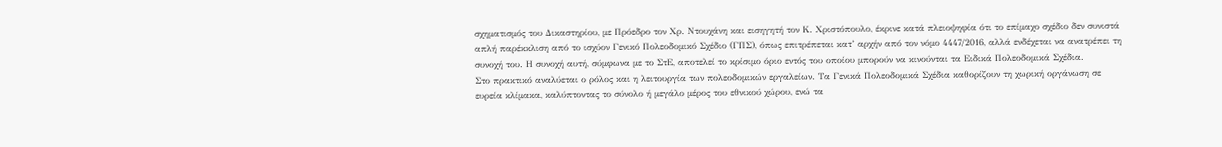σχηματισμός του Δικαστηρίου, με Πρόεδρο τον Χρ. Ντουχάνη και εισηγητή τον Κ. Χριστόπουλο, έκρινε κατά πλειοψηφία ότι το επίμαχο σχέδιο δεν συνιστά απλή παρέκκλιση από το ισχύον Γενικό Πολεοδομικό Σχέδιο (ΓΠΣ), όπως επιτρέπεται κατ’ αρχήν από τον νόμο 4447/2016, αλλά ενδέχεται να ανατρέπει τη συνοχή του. Η συνοχή αυτή, σύμφωνα με το ΣτΕ, αποτελεί το κρίσιμο όριο εντός του οποίου μπορούν να κινούνται τα Ειδικά Πολεοδομικά Σχέδια.
Στο πρακτικό αναλύεται ο ρόλος και η λειτουργία των πολεοδομικών εργαλείων. Τα Γενικά Πολεοδομικά Σχέδια καθορίζουν τη χωρική οργάνωση σε ευρεία κλίμακα, καλύπτοντας το σύνολο ή μεγάλο μέρος του εθνικού χώρου, ενώ τα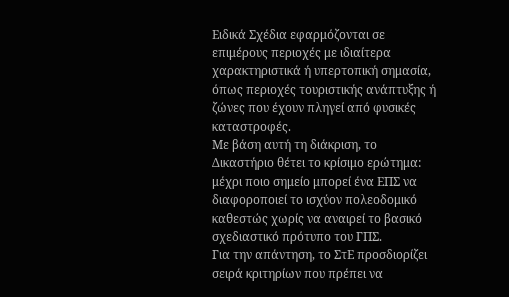Ειδικά Σχέδια εφαρμόζονται σε επιμέρους περιοχές με ιδιαίτερα χαρακτηριστικά ή υπερτοπική σημασία, όπως περιοχές τουριστικής ανάπτυξης ή ζώνες που έχουν πληγεί από φυσικές καταστροφές.
Με βάση αυτή τη διάκριση, το Δικαστήριο θέτει το κρίσιμο ερώτημα: μέχρι ποιο σημείο μπορεί ένα ΕΠΣ να διαφοροποιεί το ισχύον πολεοδομικό καθεστώς χωρίς να αναιρεί το βασικό σχεδιαστικό πρότυπο του ΓΠΣ.
Για την απάντηση, το ΣτΕ προσδιορίζει σειρά κριτηρίων που πρέπει να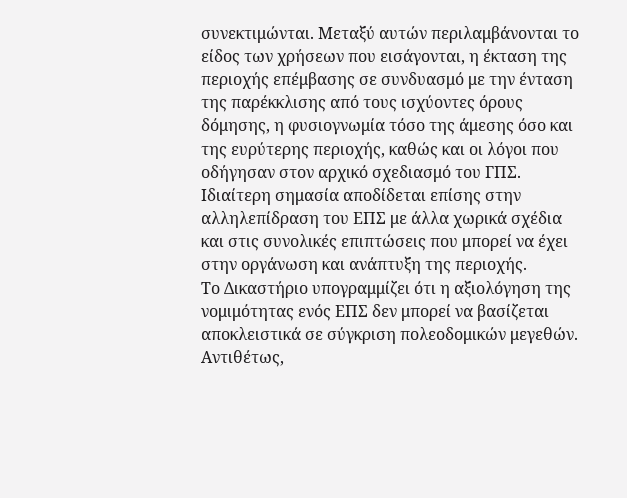συνεκτιμώνται. Μεταξύ αυτών περιλαμβάνονται το είδος των χρήσεων που εισάγονται, η έκταση της περιοχής επέμβασης σε συνδυασμό με την ένταση της παρέκκλισης από τους ισχύοντες όρους δόμησης, η φυσιογνωμία τόσο της άμεσης όσο και της ευρύτερης περιοχής, καθώς και οι λόγοι που οδήγησαν στον αρχικό σχεδιασμό του ΓΠΣ. Ιδιαίτερη σημασία αποδίδεται επίσης στην αλληλεπίδραση του ΕΠΣ με άλλα χωρικά σχέδια και στις συνολικές επιπτώσεις που μπορεί να έχει στην οργάνωση και ανάπτυξη της περιοχής.
Το Δικαστήριο υπογραμμίζει ότι η αξιολόγηση της νομιμότητας ενός ΕΠΣ δεν μπορεί να βασίζεται αποκλειστικά σε σύγκριση πολεοδομικών μεγεθών. Αντιθέτως,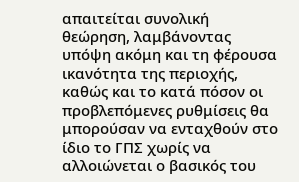απαιτείται συνολική θεώρηση, λαμβάνοντας υπόψη ακόμη και τη φέρουσα ικανότητα της περιοχής, καθώς και το κατά πόσον οι προβλεπόμενες ρυθμίσεις θα μπορούσαν να ενταχθούν στο ίδιο το ΓΠΣ χωρίς να αλλοιώνεται ο βασικός του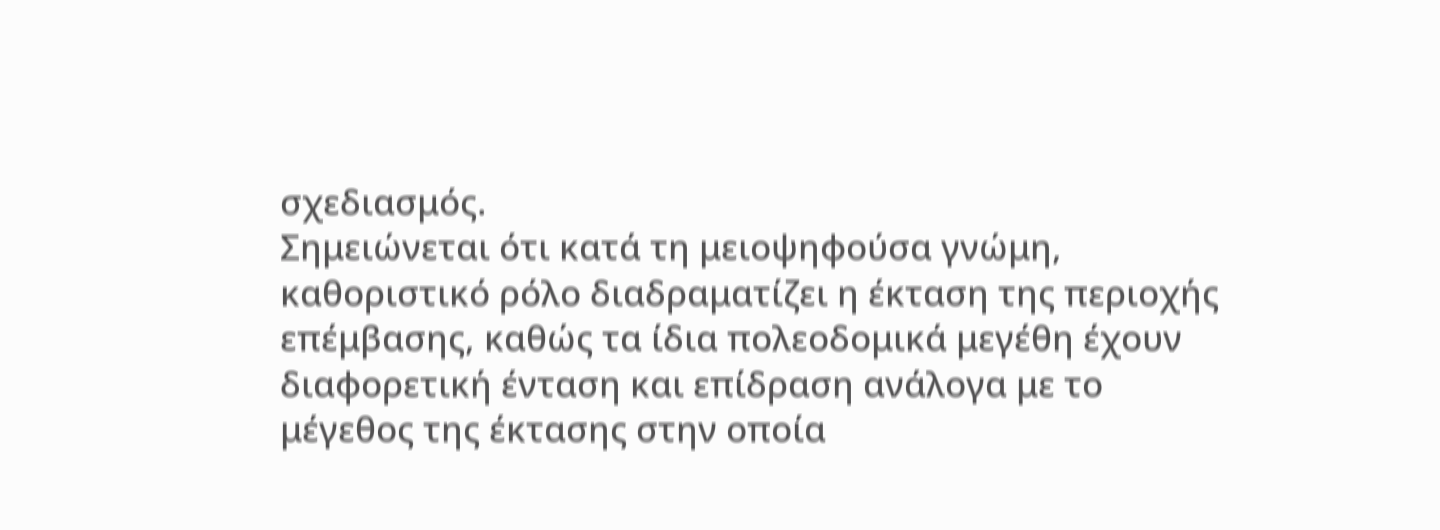σχεδιασμός.
Σημειώνεται ότι κατά τη μειοψηφούσα γνώμη, καθοριστικό ρόλο διαδραματίζει η έκταση της περιοχής επέμβασης, καθώς τα ίδια πολεοδομικά μεγέθη έχουν διαφορετική ένταση και επίδραση ανάλογα με το μέγεθος της έκτασης στην οποία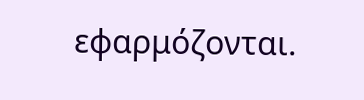εφαρμόζονται.